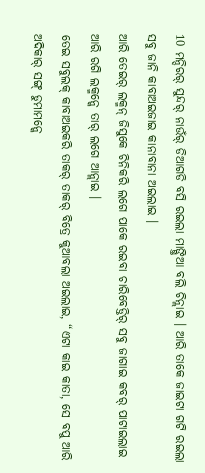10 ମନ୍ଦିରର୍ ସୁନ୍ଦର୍ ନାଉଁର୍ ଡିଆଗଡି ବସି ରଇଲା ମାଙ୍ଗ୍ତିଆ ବଲି ଚିନ୍ଲାଇ । ଆରି ତାକେ ଜାଇଟା ଗଟି ରଇଲା ସବୁ ଜାନି କାବାଅଇଜାଇ କାନାବାନା ଅଇଲାଇ ।
ଆରି ତେଇର୍ ଲକ୍ମନ୍ ଜିସୁକେ ଚିନିକରି ଲଗେ ପାକେ ରଇବା ଚାରିବେଡ୍ତିର୍ ସବୁ ଜାଗାଇ କବର୍ ପାଟାଇଲାଇ ଆରି ରଗି ଲକ୍ମନ୍କେ ତାର୍ ଲଗେ ଆନ୍ଲାଇ ।
ତେଇ ସବୁଲକ୍ କାବାଅଇକରି ତାକର୍ ତାକର୍ ବିତ୍ରେ କୁଆବଲା ଅଇଲାଇ, “ଏଟା କାଇ କାତା, ସେ ବପୁ ଆରି ଅଦିକାର୍ ସଙ୍ଗ୍ ଡୁମାମନ୍କେ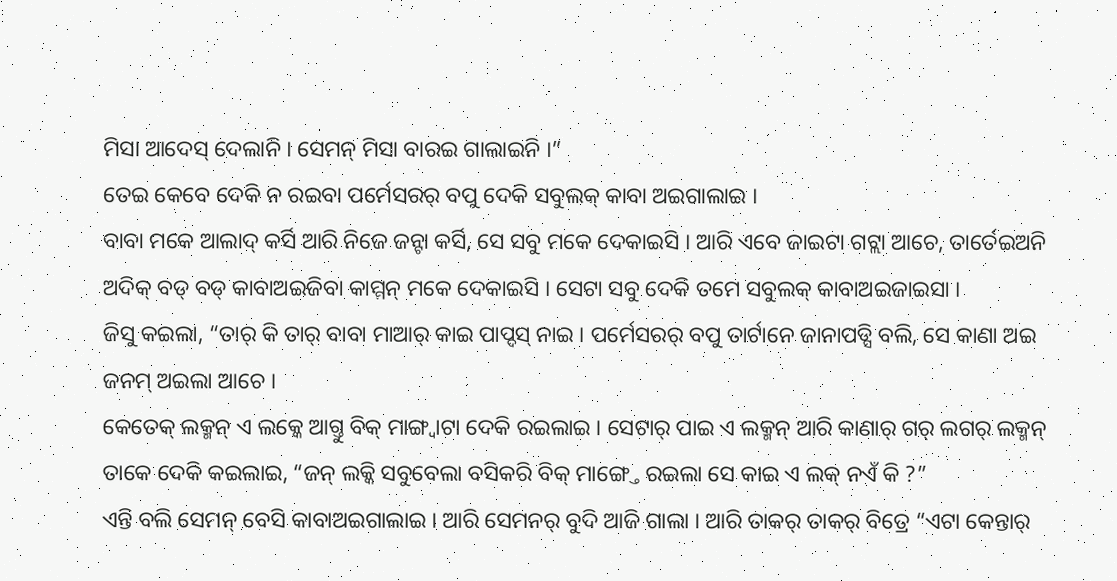ମିସା ଆଦେସ୍ ଦେଲାନି । ସେମନ୍ ମିସା ବାରଇ ଗାଲାଇନି ।”
ତେଇ କେବେ ଦେକି ନ ରଇବା ପର୍ମେସରର୍ ବପୁ ଦେକି ସବୁଲକ୍ କାବା ଅଇଗାଲାଇ ।
ବାବା ମକେ ଆଲାଦ୍ କର୍ସି ଆରି ନିଜେ ଜନ୍ଟା କର୍ସି, ସେ ସବୁ ମକେ ଦେକାଇସି । ଆରି ଏବେ ଜାଇଟା ଗଟ୍ଲା ଆଚେ, ତାର୍ତେଇଅନି ଅଦିକ୍ ବଡ୍ ବଡ୍ କାବାଅଇଜିବା କାମ୍ମନ୍ ମକେ ଦେକାଇସି । ସେଟା ସବୁ ଦେକି ତମେ ସବୁଲକ୍ କାବାଅଇଜାଇସା ।
ଜିସୁ କଇଲା, “ତାର୍ କି ତାର୍ ବାବା ମାଆର୍ କାଇ ପାପ୍ଦସ୍ ନାଇ । ପର୍ମେସରର୍ ବପୁ ତାର୍ଟାନେ ଜାନାପଡ୍ସି ବଲି, ସେ କାଣା ଅଇ ଜନମ୍ ଅଇଲା ଆଚେ ।
କେତେକ୍ ଲକ୍ମନ୍ ଏ ଲକ୍କେ ଆଗ୍ତୁ ବିକ୍ ମାଙ୍ଗ୍ବାଟା ଦେକି ରଇଲାଇ । ସେଟାର୍ ପାଇ ଏ ଲକ୍ମନ୍ ଆରି କାଣାର୍ ଗର୍ ଲଗର୍ ଲକ୍ମନ୍ ତାକେ ଦେକି କଇଲାଇ, “ଜନ୍ ଲକ୍କି ସବୁବେଲା ବସିକରି ବିକ୍ ମାଙ୍ଗ୍ତେ ରଇଲା ସେ କାଇ ଏ ଲକ୍ ନଏଁ କି ?”
ଏନ୍ତି ବଲି ସେମନ୍ ବେସି କାବାଅଇଗାଲାଇ । ଆରି ସେମନର୍ ବୁଦି ଆଜି ଗାଲା । ଆରି ତାକର୍ ତାକର୍ ବିତ୍ରେ “ଏଟା କେନ୍ତାର୍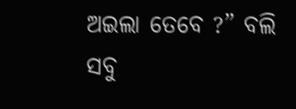ଅଇଲା ତେବେ ?” ବଲି ସବୁ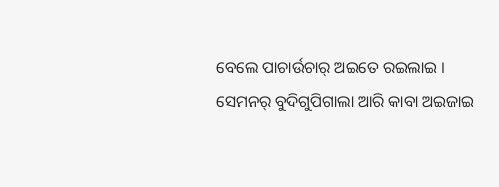ବେଲେ ପାଚାର୍ଉଚାର୍ ଅଇତେ ରଇଲାଇ ।
ସେମନର୍ ବୁଦିଗୁପିଗାଲା ଆରି କାବା ଅଇଜାଇ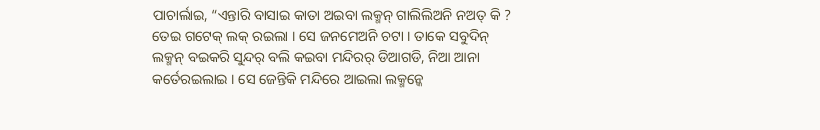ପାଚାର୍ଲାଇ, “ଏନ୍ତାରି ବାସାଇ କାତା ଅଇବା ଲକ୍ମନ୍ ଗାଲିଲିଅନି ନଅତ୍ କି ?
ତେଇ ଗଟେକ୍ ଲକ୍ ରଇଲା । ସେ ଜନମେଅନି ଚଟା । ତାକେ ସବୁଦିନ୍ ଲକ୍ମନ୍ ବଇକରି ସୁନ୍ଦର୍ ବଲି କଇବା ମନ୍ଦିରର୍ ଡିଆଗଡି, ନିଆ ଆନା କର୍ତେରଇଲାଇ । ସେ ଜେନ୍ତିକି ମନ୍ଦିରେ ଆଇଲା ଲକ୍ମନ୍କେ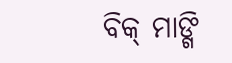ବିକ୍ ମାଙ୍ଗି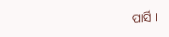ପାର୍ସି ।